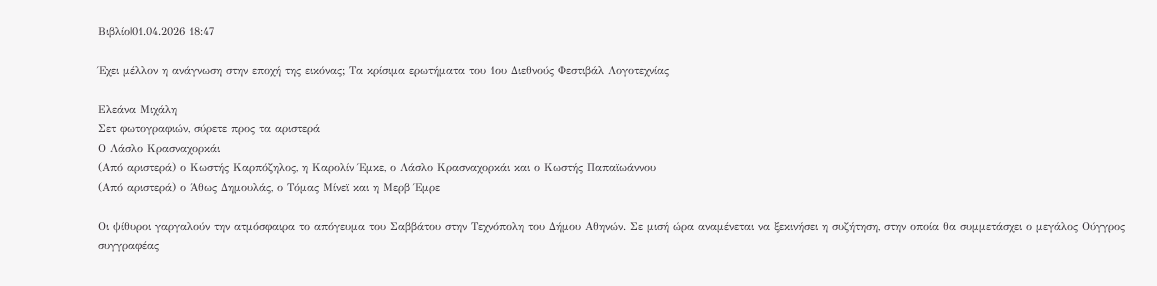Βιβλίο|01.04.2026 18:47

Έχει μέλλον η ανάγνωση στην εποχή της εικόνας; Τα κρίσιμα ερωτήματα του 1ου Διεθνούς Φεστιβάλ Λογοτεχνίας

Ελεάνα Μιχάλη
Σετ φωτογραφιών, σύρετε προς τα αριστερά
Ο Λάσλο Κρασναχορκάι
(Από αριστερά) ο Κωστής Καρπόζηλος, η Καρολίν Έμκε, ο Λάσλο Κρασναχορκάι και ο Κωστής Παπαϊωάννου
(Από αριστερά) ο Άθως Δημουλάς, ο Τόμας Μίνεϊ και η Μερβ Έμρε

Οι ψίθυροι γαργαλούν την ατμόσφαιρα το απόγευμα του Σαββάτου στην Τεχνόπολη του Δήμου Αθηνών. Σε μισή ώρα αναμένεται να ξεκινήσει η συζήτηση, στην οποία θα συμμετάσχει ο μεγάλος Ούγγρος συγγραφέας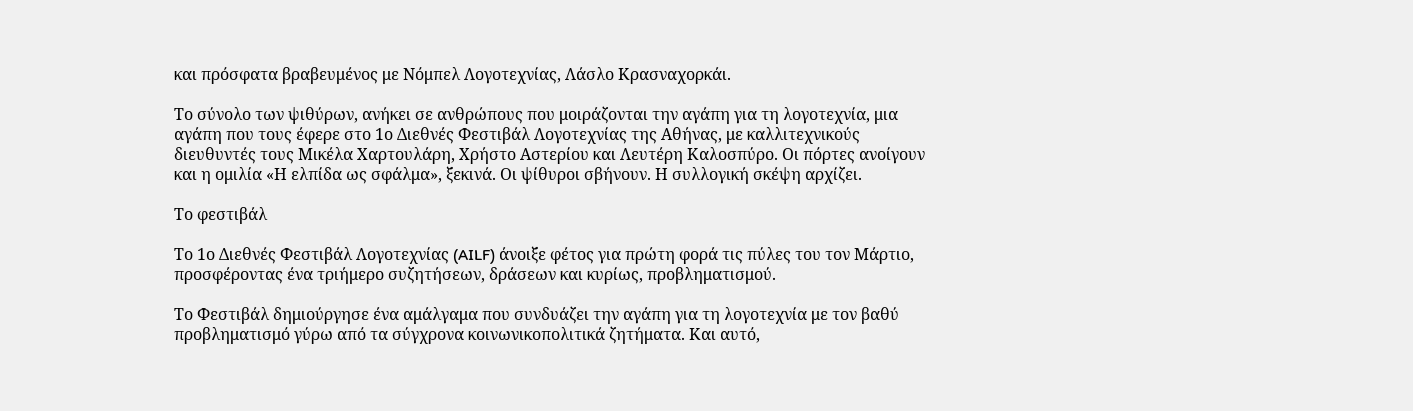και πρόσφατα βραβευμένος με Νόμπελ Λογοτεχνίας, Λάσλο Κρασναχορκάι.

Το σύνολο των ψιθύρων, ανήκει σε ανθρώπους που μοιράζονται την αγάπη για τη λογοτεχνία, μια αγάπη που τους έφερε στο 1ο Διεθνές Φεστιβάλ Λογοτεχνίας της Αθήνας, με καλλιτεχνικούς διευθυντές τους Μικέλα Χαρτουλάρη, Χρήστο Αστερίου και Λευτέρη Καλοσπύρο. Οι πόρτες ανοίγουν και η ομιλία «Η ελπίδα ως σφάλμα», ξεκινά. Οι ψίθυροι σβήνουν. Η συλλογική σκέψη αρχίζει.

Το φεστιβάλ

Το 1ο Διεθνές Φεστιβάλ Λογοτεχνίας (AILF) άνοιξε φέτος για πρώτη φορά τις πύλες του τον Μάρτιο, προσφέροντας ένα τριήμερο συζητήσεων, δράσεων και κυρίως, προβληματισμού.

Το Φεστιβάλ δημιούργησε ένα αμάλγαμα που συνδυάζει την αγάπη για τη λογοτεχνία με τον βαθύ προβληματισμό γύρω από τα σύγχρονα κοινωνικοπολιτικά ζητήματα. Και αυτό,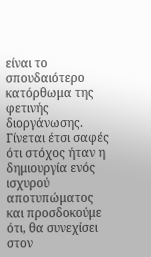είναι το σπουδαιότερο κατόρθωμα της φετινής διοργάνωσης. Γίνεται έτσι σαφές ότι στόχος ήταν η δημιουργία ενός ισχυρού αποτυπώματος και προσδοκούμε ότι, θα συνεχίσει στον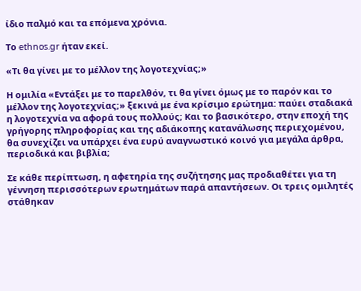ίδιο παλμό και τα επόμενα χρόνια.

Το ethnos.gr ήταν εκεί.

«Τι θα γίνει με το μέλλον της λογοτεχνίας;»

Η ομιλία «Εντάξει με το παρελθόν, τι θα γίνει όμως με το παρόν και το μέλλον της λογοτεχνίας;» ξεκινά με ένα κρίσιμο ερώτημα: παύει σταδιακά η λογοτεχνία να αφορά τους πολλούς; Και το βασικότερο, στην εποχή της γρήγορης πληροφορίας και της αδιάκοπης κατανάλωσης περιεχομένου, θα συνεχίζει να υπάρχει ένα ευρύ αναγνωστικό κοινό για μεγάλα άρθρα, περιοδικά και βιβλία;

Σε κάθε περίπτωση, η αφετηρία της συζήτησης μας προδιαθέτει για τη γέννηση περισσότερων ερωτημάτων παρά απαντήσεων. Οι τρεις ομιλητές στάθηκαν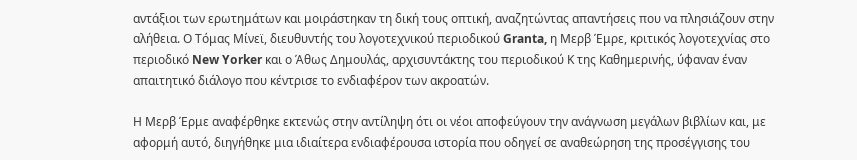αντάξιοι των ερωτημάτων και μοιράστηκαν τη δική τους οπτική, αναζητώντας απαντήσεις που να πλησιάζουν στην αλήθεια. Ο Τόμας Μίνεϊ, διευθυντής του λογοτεχνικού περιοδικού Granta, η Μερβ Έμρε, κριτικός λογοτεχνίας στο περιοδικό New Yorker και ο Άθως Δημουλάς, αρχισυντάκτης του περιοδικού Κ της Καθημερινής, ύφαναν έναν απαιτητικό διάλογο που κέντρισε το ενδιαφέρον των ακροατών.

Η Μερβ Έρμε αναφέρθηκε εκτενώς στην αντίληψη ότι οι νέοι αποφεύγουν την ανάγνωση μεγάλων βιβλίων και, με αφορμή αυτό, διηγήθηκε μια ιδιαίτερα ενδιαφέρουσα ιστορία που οδηγεί σε αναθεώρηση της προσέγγισης του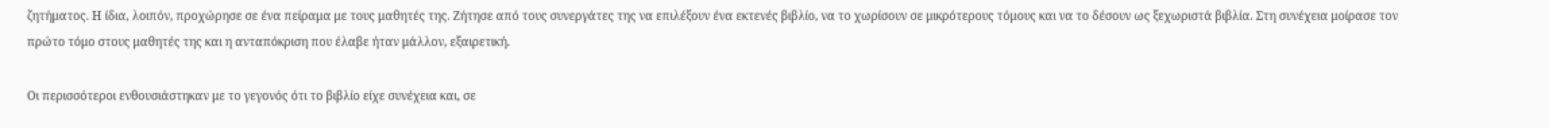ζητήματος. Η ίδια, λοιπόν, προχώρησε σε ένα πείραμα με τους μαθητές της. Ζήτησε από τους συνεργάτες της να επιλέξουν ένα εκτενές βιβλίο, να το χωρίσουν σε μικρότερους τόμους και να το δέσουν ως ξεχωριστά βιβλία. Στη συνέχεια μοίρασε τον πρώτο τόμο στους μαθητές της και η ανταπόκριση που έλαβε ήταν μάλλον, εξαιρετική.

Οι περισσότεροι ενθουσιάστηκαν με το γεγονός ότι το βιβλίο είχε συνέχεια και, σε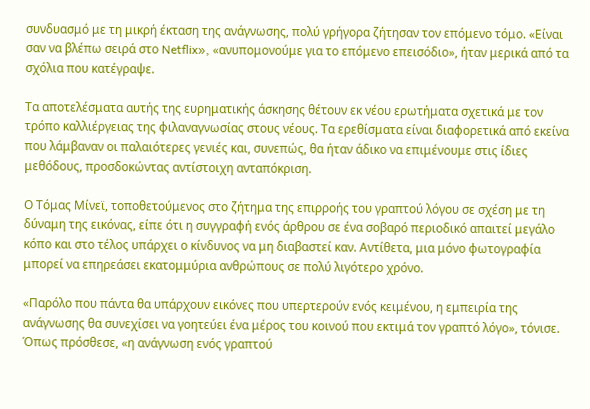συνδυασμό με τη μικρή έκταση της ανάγνωσης, πολύ γρήγορα ζήτησαν τον επόμενο τόμο. «Είναι σαν να βλέπω σειρά στο Netflix», «ανυπομονούμε για το επόμενο επεισόδιο», ήταν μερικά από τα σχόλια που κατέγραψε.

Τα αποτελέσματα αυτής της ευρηματικής άσκησης θέτουν εκ νέου ερωτήματα σχετικά με τον τρόπο καλλιέργειας της φιλαναγνωσίας στους νέους. Τα ερεθίσματα είναι διαφορετικά από εκείνα που λάμβαναν οι παλαιότερες γενιές και, συνεπώς, θα ήταν άδικο να επιμένουμε στις ίδιες μεθόδους, προσδοκώντας αντίστοιχη ανταπόκριση.

Ο Τόμας Μίνεϊ, τοποθετούμενος στο ζήτημα της επιρροής του γραπτού λόγου σε σχέση με τη δύναμη της εικόνας, είπε ότι η συγγραφή ενός άρθρου σε ένα σοβαρό περιοδικό απαιτεί μεγάλο κόπο και στο τέλος υπάρχει ο κίνδυνος να μη διαβαστεί καν. Αντίθετα, μια μόνο φωτογραφία μπορεί να επηρεάσει εκατομμύρια ανθρώπους σε πολύ λιγότερο χρόνο.

«Παρόλο που πάντα θα υπάρχουν εικόνες που υπερτερούν ενός κειμένου, η εμπειρία της ανάγνωσης θα συνεχίσει να γοητεύει ένα μέρος του κοινού που εκτιμά τον γραπτό λόγο», τόνισε. Όπως πρόσθεσε, «η ανάγνωση ενός γραπτού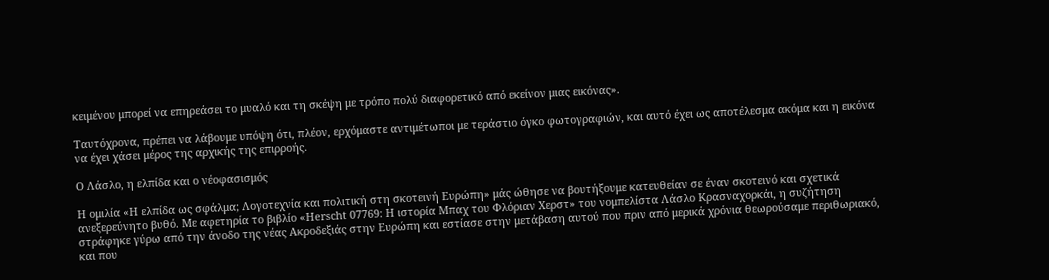κειμένου μπορεί να επηρεάσει το μυαλό και τη σκέψη με τρόπο πολύ διαφορετικό από εκείνον μιας εικόνας».

Ταυτόχρονα, πρέπει να λάβουμε υπόψη ότι, πλέον, ερχόμαστε αντιμέτωποι με τεράστιο όγκο φωτογραφιών, και αυτό έχει ως αποτέλεσμα ακόμα και η εικόνα να έχει χάσει μέρος της αρχικής της επιρροής.

Ο Λάσλο, η ελπίδα και ο νέοφασισμός

Η ομιλία «Η ελπίδα ως σφάλμα; Λογοτεχνία και πολιτική στη σκοτεινή Ευρώπη» μάς ώθησε να βουτήξουμε κατευθείαν σε έναν σκοτεινό και σχετικά ανεξερεύνητο βυθό. Με αφετηρία το βιβλίο «Herscht 07769: Η ιστορία Μπαχ του Φλόριαν Χερστ» του νομπελίστα Λάσλο Κρασναχορκάι, η συζήτηση στράφηκε γύρω από την άνοδο της νέας Ακροδεξιάς στην Ευρώπη και εστίασε στην μετάβαση αυτού που πριν από μερικά χρόνια θεωρούσαμε περιθωριακό, και που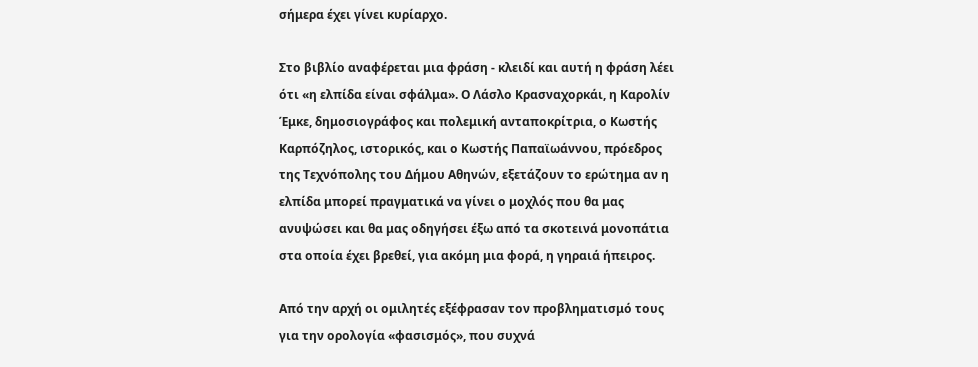σήμερα έχει γίνει κυρίαρχο.

Στο βιβλίο αναφέρεται μια φράση - κλειδί και αυτή η φράση λέει ότι «η ελπίδα είναι σφάλμα». Ο Λάσλο Κρασναχορκάι, η Καρολίν Έμκε, δημοσιογράφος και πολεμική ανταποκρίτρια, ο Κωστής Καρπόζηλος, ιστορικός, και ο Κωστής Παπαϊωάννου, πρόεδρος της Τεχνόπολης του Δήμου Αθηνών, εξετάζουν το ερώτημα αν η ελπίδα μπορεί πραγματικά να γίνει ο μοχλός που θα μας ανυψώσει και θα μας οδηγήσει έξω από τα σκοτεινά μονοπάτια στα οποία έχει βρεθεί, για ακόμη μια φορά, η γηραιά ήπειρος.

Από την αρχή οι ομιλητές εξέφρασαν τον προβληματισμό τους για την ορολογία «φασισμός», που συχνά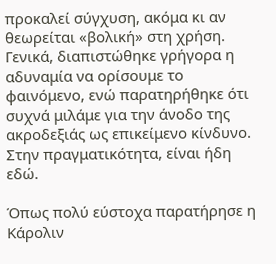προκαλεί σύγχυση, ακόμα κι αν θεωρείται «βολική» στη χρήση. Γενικά, διαπιστώθηκε γρήγορα η αδυναμία να ορίσουμε το φαινόμενο, ενώ παρατηρήθηκε ότι συχνά μιλάμε για την άνοδο της ακροδεξιάς ως επικείμενο κίνδυνο. Στην πραγματικότητα, είναι ήδη εδώ.

Όπως πολύ εύστοχα παρατήρησε η Κάρολιν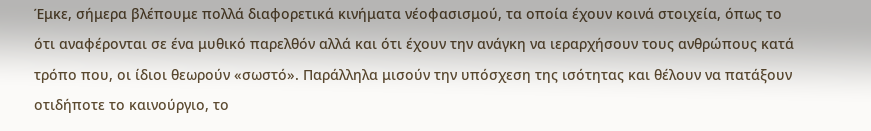Έμκε, σήμερα βλέπουμε πολλά διαφορετικά κινήματα νέοφασισμού, τα οποία έχουν κοινά στοιχεία, όπως το ότι αναφέρονται σε ένα μυθικό παρελθόν αλλά και ότι έχουν την ανάγκη να ιεραρχήσουν τους ανθρώπους κατά τρόπο που, οι ίδιοι θεωρούν «σωστό». Παράλληλα μισούν την υπόσχεση της ισότητας και θέλουν να πατάξουν οτιδήποτε το καινούργιο, το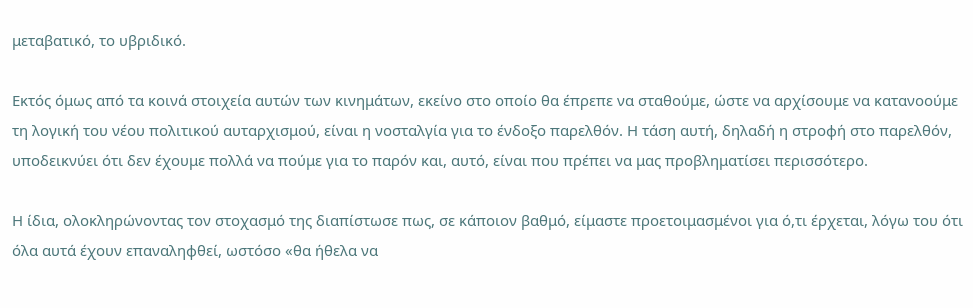μεταβατικό, το υβριδικό.

Εκτός όμως από τα κοινά στοιχεία αυτών των κινημάτων, εκείνο στο οποίο θα έπρεπε να σταθούμε, ώστε να αρχίσουμε να κατανοούμε τη λογική του νέου πολιτικού αυταρχισμού, είναι η νοσταλγία για το ένδοξο παρελθόν. Η τάση αυτή, δηλαδή η στροφή στο παρελθόν, υποδεικνύει ότι δεν έχουμε πολλά να πούμε για το παρόν και, αυτό, είναι που πρέπει να μας προβληματίσει περισσότερο.

Η ίδια, ολοκληρώνοντας τον στοχασμό της διαπίστωσε πως, σε κάποιον βαθμό, είμαστε προετοιμασμένοι για ό,τι έρχεται, λόγω του ότι όλα αυτά έχουν επαναληφθεί, ωστόσο «θα ήθελα να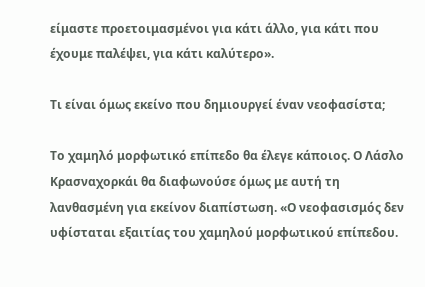είμαστε προετοιμασμένοι για κάτι άλλο, για κάτι που έχουμε παλέψει, για κάτι καλύτερο».

Τι είναι όμως εκείνο που δημιουργεί έναν νεοφασίστα;

Το χαμηλό μορφωτικό επίπεδο θα έλεγε κάποιος. Ο Λάσλο Κρασναχορκάι θα διαφωνούσε όμως με αυτή τη λανθασμένη για εκείνον διαπίστωση. «Ο νεοφασισμός δεν υφίσταται εξαιτίας του χαμηλού μορφωτικού επίπεδου.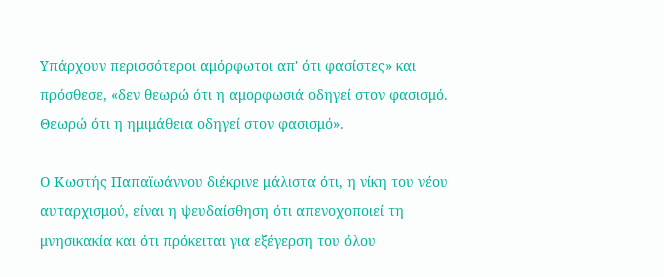Υπάρχουν περισσότεροι αμόρφωτοι απ' ότι φασίστες» και πρόσθεσε, «δεν θεωρώ ότι η αμορφωσιά οδηγεί στον φασισμό. Θεωρώ ότι η ημιμάθεια οδηγεί στον φασισμό».

Ο Κωστής Παπαϊωάννου διέκρινε μάλιστα ότι, η νίκη του νέου αυταρχισμού, είναι η ψευδαίσθηση ότι απενοχοποιεί τη μνησικακία και ότι πρόκειται για εξέγερση του όλου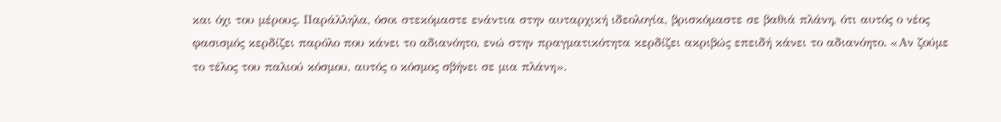και όχι του μέρους. Παράλληλα, όσοι στεκόμαστε ενάντια στην αυταρχική ιδεολογία, βρισκόμαστε σε βαθιά πλάνη, ότι αυτός ο νέος φασισμός κερδίζει παρόλο που κάνει το αδιανόητο, ενώ στην πραγματικότητα κερδίζει ακριβώς επειδή κάνει το αδιανόητο. «Αν ζούμε το τέλος του παλιού κόσμου, αυτός ο κόσμος σβήνει σε μια πλάνη».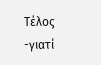Τέλος -γιατί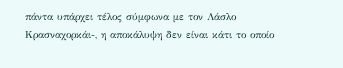πάντα υπάρχει τέλος σύμφωνα με τον Λάσλο Κρασναχορκάι-, η αποκάλυψη δεν είναι κάτι το οποίο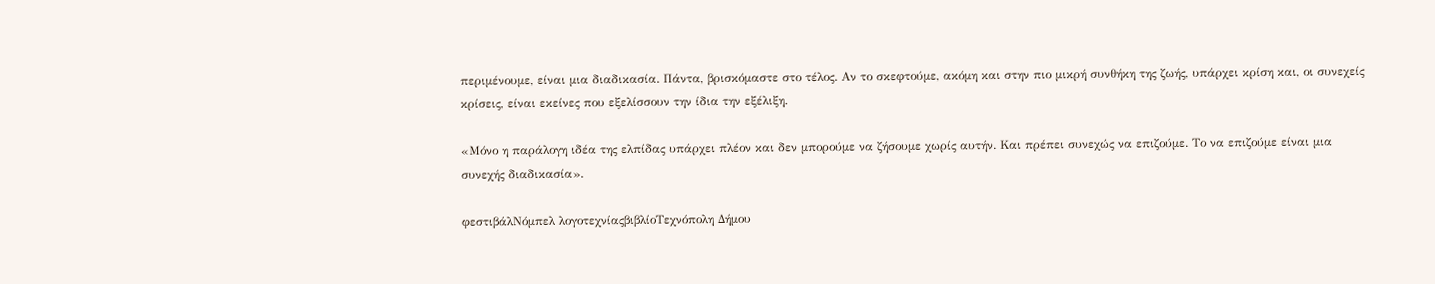περιμένουμε, είναι μια διαδικασία. Πάντα, βρισκόμαστε στο τέλος. Αν το σκεφτούμε, ακόμη και στην πιο μικρή συνθήκη της ζωής, υπάρχει κρίση και, οι συνεχείς κρίσεις, είναι εκείνες που εξελίσσουν την ίδια την εξέλιξη.

«Μόνο η παράλογη ιδέα της ελπίδας υπάρχει πλέον και δεν μπορούμε να ζήσουμε χωρίς αυτήν. Και πρέπει συνεχώς να επιζούμε. Το να επιζούμε είναι μια συνεχής διαδικασία».

φεστιβάλΝόμπελ λογοτεχνίαςβιβλίοΤεχνόπολη Δήμου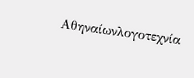Αθηναίωνλογοτεχνία